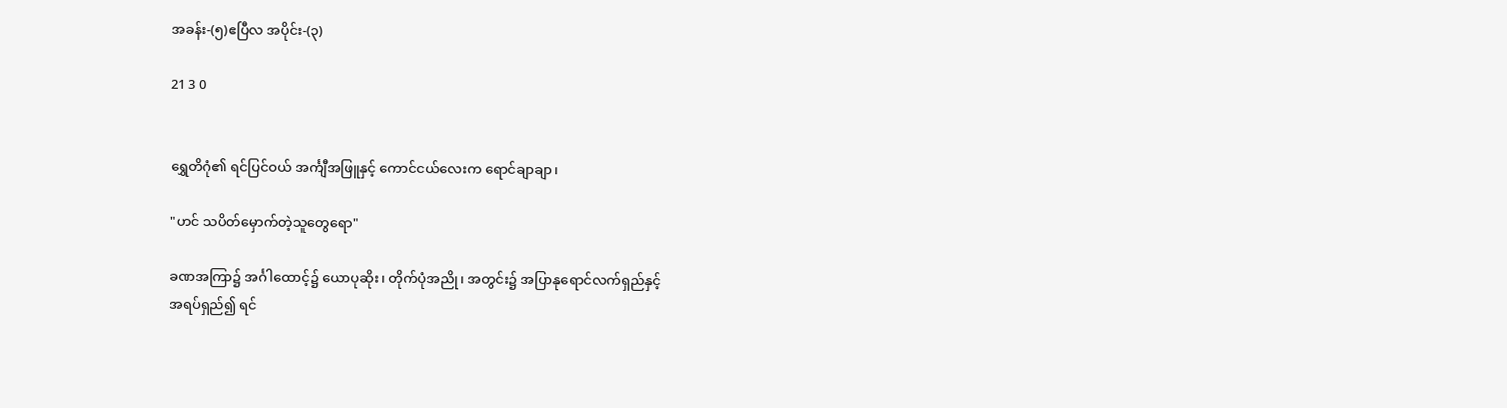အခန်း-(၅)ဧပြီလ အပိုင်း-(၃)

21 3 0


ရွှေတိဂုံ၏ ရင်ပြင်ဝယ် အင်္ကျီအဖြူနှင့် ကောင်ငယ်လေးက ရောင်ချာချာ၊

"ဟင် သပိတ်မှောက်တဲ့သူတွေရော"

ခဏအကြာ၌ အင်္ဂါထောင့်၌ ယောပုဆိုး၊ တိုက်ပုံအညို၊ အတွင်း၌ အပြာနုရောင်လက်ရှည်နှင့်
အရပ်ရှည်၍ ရင်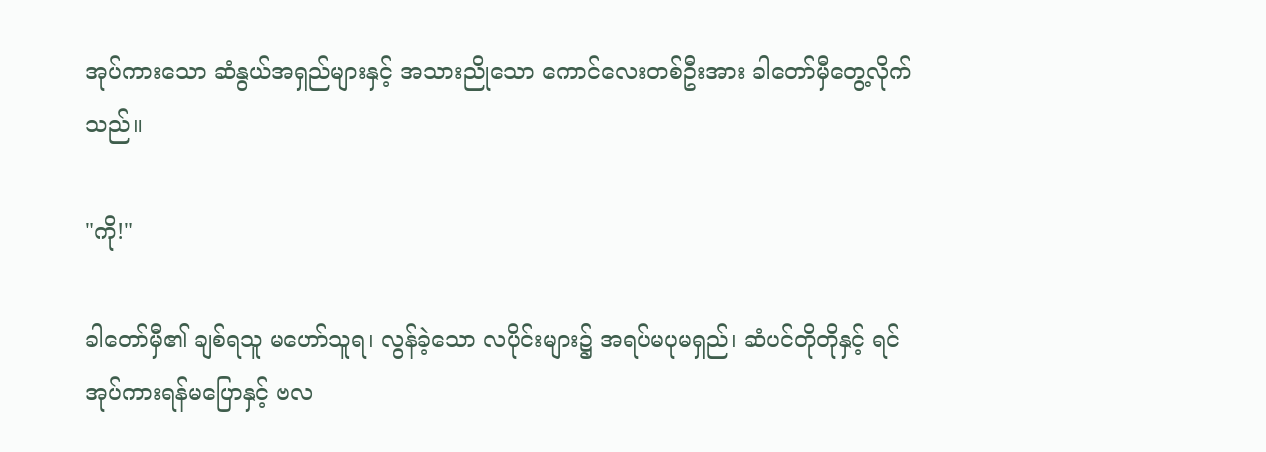အုပ်ကားသော ဆံနွယ်အရှည်များနှင့် အသားညိုသော ကောင်လေးတစ်ဦးအား ခါတော်မှီတွေ့လိုက်သည်။

"ကို!"

ခါတော်မှီ၏ ချစ်ရသူ မဟော်သူရ၊ လွန်ခဲ့သော လပိုင်းများ၌ အရပ်မပုမရှည်၊ ဆံပင်တိုတိုနှင့် ရင်အုပ်ကားရန်မပြောနှင့် ဗလ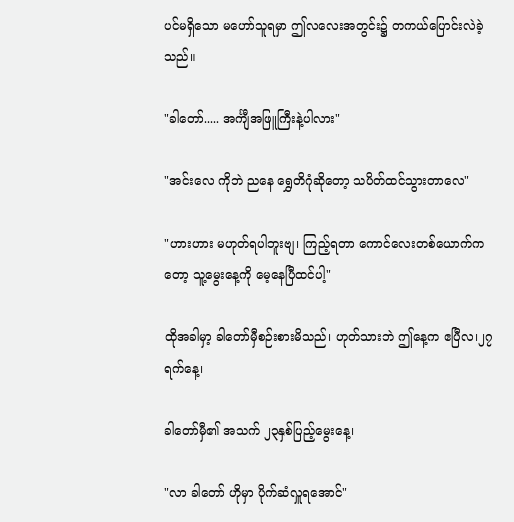ပင်မရှိသော မဟော်သူရမှာ ဤလလေးအတွင်း၌ တကယ်ပြောင်းလဲခဲ့သည်။

"ခါတော်..... အင်္ကျီအဖြူကြီးနဲ့ပါလား"

"အင်းလေ ကိုဘဲ ညနေ ရွှေတိဂုံဆိုတော့ သပိတ်ထင်သွားတာလေ"

"ဟားဟား မဟုတ်ရပါဘူးဗျ၊ ကြည့်ရတာ ကောင်လေးတစ်ယောက်ကတော့ သူ့မွေးနေ့ကို မေ့နေပြီထင်ပါ့"

ထိုအခါမှာ့ ခါတော်မှီစဉ်းစားမိသည်၊ ဟုတ်သားဘဲ ဤနေ့က ဧပြီလ၊၂၇ ရက်နေ့၊

ခါတော်မှီ၏ အသက် ၂၃နှစ်ပြည့်မွေးနေ့၊

"လာ ခါတော် ဟိုမှာ ပိုက်ဆံလှူရအောင်"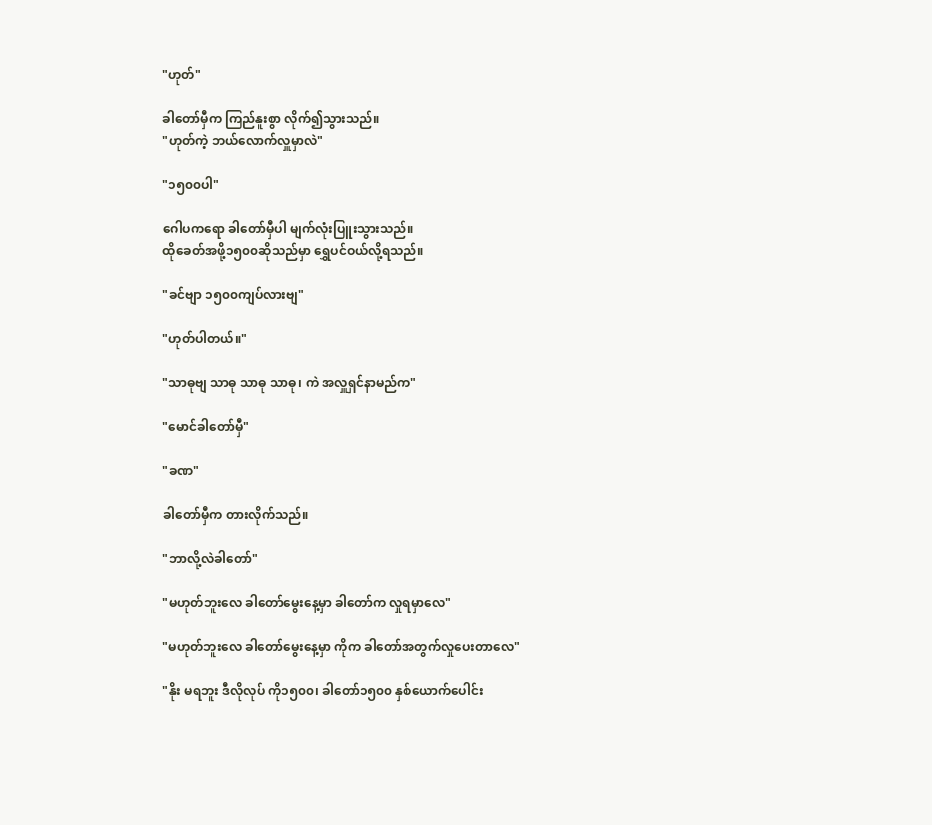"ဟုတ်"

ခါတော်မှီက ကြည်နူးစွာ လိုက်၍သွားသည်။
"ဟုတ်ကဲ့ ဘယ်လောက်လှူမှာလဲ"

"၁၅၀၀ပါ"

ဂေါပကရော ခါတော်မှီပါ မျက်လုံးပြူးသွားသည်။
ထိုခေတ်အဖို့၁၅၀၀ဆိုသည်မှာ ရွှေပင်ဝယ်လို့ရသည်။

"ခင်ဗျာ ၁၅၀၀ကျပ်လားဗျ"

"ဟုတ်ပါတယ်။"

"သာဓုဗျ သာဓု သာဓု သာဓု၊ ကဲ အလှူရှင်နာမည်က"

"မောင်ခါတော်မှီ"

"ခဏ"

ခါတော်မှီက တားလိုက်သည်။

"ဘာလို့လဲခါတော်"

"မဟုတ်ဘူးလေ ခါတော်မွေးနေ့မှာ ခါတော်က လှုရမှာလေ"

"မဟုတ်ဘူးလေ ခါတော်‌မွေးနေ့မှာ ကိုက ခါတော်အတွက်လှုပေးတာလေ"

"နိုး မရဘူး ဒီလိုလုပ် ကို၁၅၀၀၊ ခါတော်၁၅၀၀ နှစ်ယောက်ပေါင်း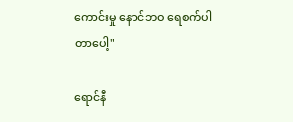ကောင်းမှု နောင်ဘဝ ရေစက်ပါတာပေါ့"

ရောင်နီ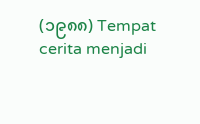(၁၉၈၈) Tempat cerita menjadi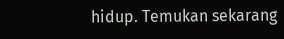hidup. Temukan sekarang